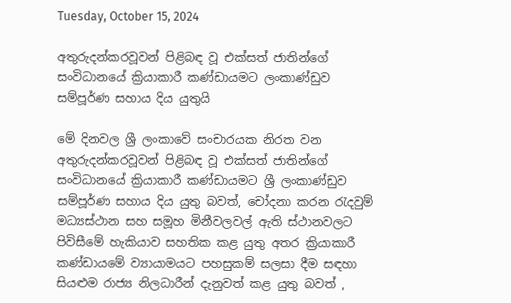Tuesday, October 15, 2024

අතුරුදන්කරවූවන් පිළිබඳ වූ එක්සත් ජාතින්ගේ සංවිධානයේ ක්‍රියාකාරී කණ්ඩායමට ලංකාණ්ඩුව සම්පූර්ණ සහාය දිය යුතුයි

මේ දිනවල ශ්‍රී ලංකාවේ සංචාරයක නිරත වන අතුරුදන්කරවූවන් පිළිබඳ වූ එක්සත් ජාතින්ගේ සංවිධානයේ ක්‍රියාකාරී කණ්ඩායමට ශ්‍රී ලංකාණ්ඩුව සම්පූර්ණ සහාය දිය යුතු බවත්, චෝදනා කරන රැදවුම් මධ්‍යස්ථාන සහ සමූහ මිනීවලවල් ඇති ස්ථානවලට පිවිසීමේ හැකියාව සහතික කළ යුතු අතර ක්‍රියාකාරී කණ්ඩායමේ ව්‍යායාමයට පහසුකම් සලසා දීම සඳහා සියළුම රාජ්‍ය නිලධාරීන් දැනුවත් කළ යුතු බවත් ,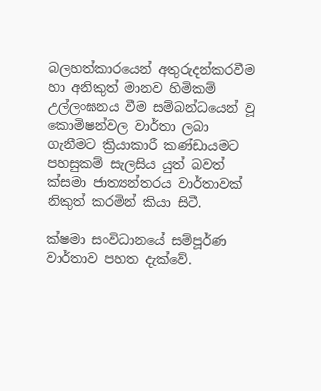බලහත්කාරයෙන් අතුරුදන්කරවීම හා අනිකුත් මානව හිමිකම් උල්ලංඝනය වීම සම්බන්ධයෙන් වූ කොමිෂන්වල වාර්තා ලබා ගැනීමට ක්‍රියාකාරී කණ්ඩායමට  පහසුකම් සැලසිය යුත් බවත් ක්සමා ජාත්‍යන්තරය වාර්තාවක් නිකුත් කරමින් කියා සිටී.

ක්ෂමා සංවිධානයේ සම්පූර්ණ වාර්තාව පහත දැක්වේ.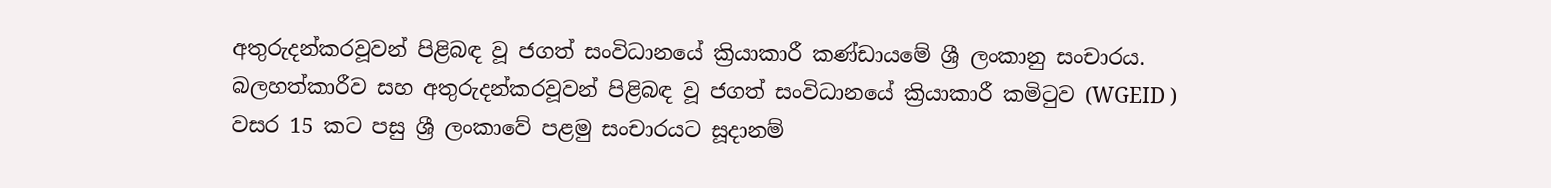අතුරුදන්කරවූවන් පිළිබඳ වූ ජගත් සංවිධානයේ ක්‍රියාකාරී කණ්ඩායමේ ශ්‍රී ලංකානු සංචාරය.
බලහත්කාරීව සහ අතුරුදන්කරවූවන් පිළිබඳ වූ ජගත් සංවිධානයේ ක්‍රියාකාරී කමිටුව (WGEID ) වසර 15 කට පසු ශ්‍රී ලංකාවේ පළමු සංචාරයට සූදානම්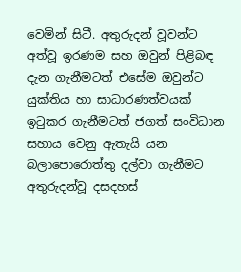වෙමින් සිටී. අතුරුදන් වූවන්ට අත්වූ ඉරණම සහ ඔවුන් පිළිබඳ දැන ගැනීමටත් එසේම ඔවුන්ට යුක්තිය හා සාධාරණත්වයක් ඉටුකර ගැනීමටත් ජගත් සංවිධාන සහාය වෙනු ඇතැයි යන බලාපොරොත්තු දල්වා ගැනීමට අතුරුදන්වූ දසදහස්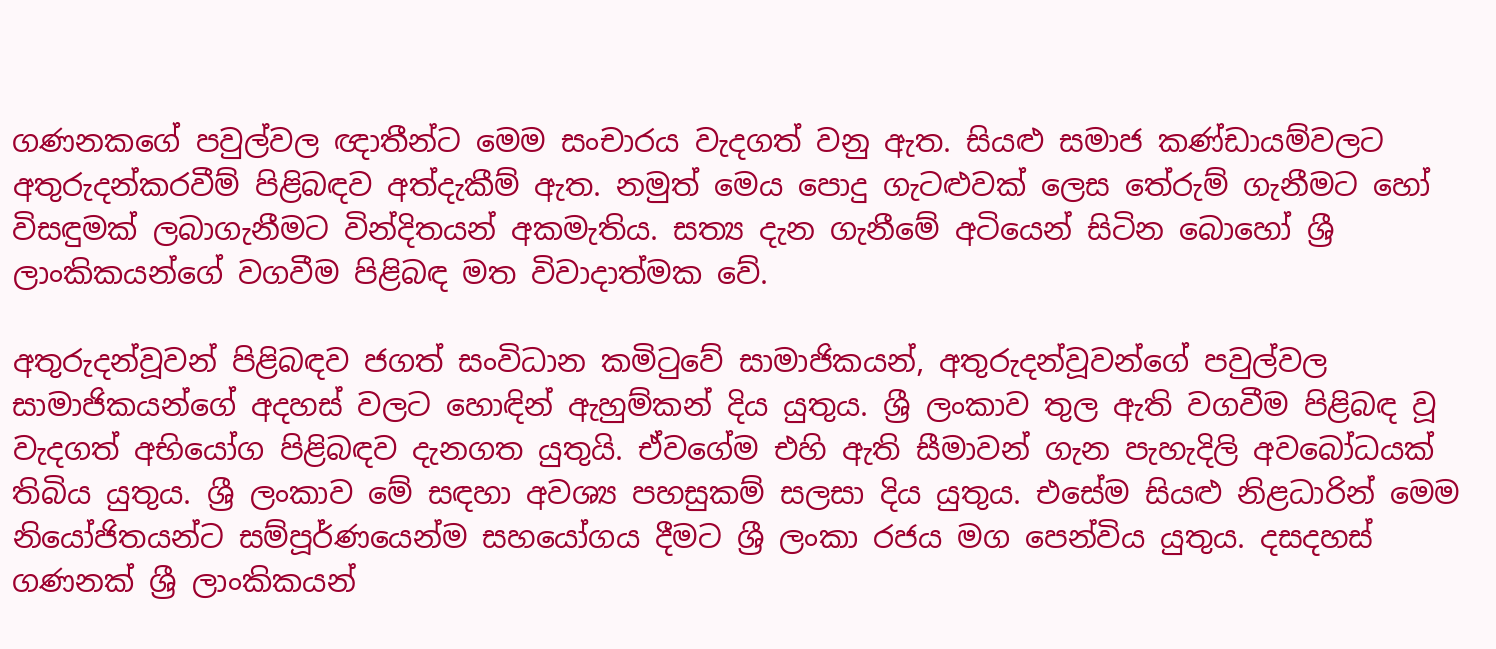ගණනකගේ පවුල්වල ඥාතීන්ට මෙම සංචාරය වැදගත් වනු ඇත. සියළු සමාජ කණ්ඩායම්වලට අතුරුදන්කරවීම් පිළිබඳව අත්දැකීම් ඇත. නමුත් මෙය පොදු ගැටළුවක් ලෙස තේරුම් ගැනීමට හෝ විසඳුමක් ලබාගැනීමට වින්දිතයන් අකමැතිය. සත්‍ය දැන ගැනීමේ අටියෙන් සිටින බොහෝ ශ්‍රී ලාංකිකයන්ගේ වගවීම පිළිබඳ මත විවාදාත්මක වේ.

අතුරුදන්වූවන් පිළිබඳව ජගත් සංවිධාන කමිටුවේ සාමාජිකයන්, අතුරුදන්වූවන්ගේ පවුල්වල සාමාජිකයන්ගේ අදහස් වලට හොඳින් ඇහුම්කන් දිය යුතුය. ශ්‍රී ලංකාව තුල ඇති වගවීම පිළිබඳ වූ වැදගත් අභියෝග පිළිබඳව දැනගත යුතුයි. ඒවගේම එහි ඇති සීමාවන් ගැන පැහැදිලි අවබෝධයක් තිබිය යුතුය. ශ්‍රී ලංකාව මේ සඳහා අවශ්‍ය පහසුකම් සලසා දිය යුතුය. එසේම සියළු නිළධාරින් මෙම නියෝජිතයන්ට සම්පූර්ණයෙන්ම සහයෝගය දීමට ශ්‍රී ලංකා රජය මග පෙන්විය යුතුය. දසදහස් ගණනක් ශ්‍රී ලාංකිකයන්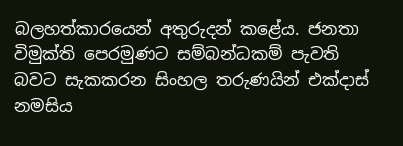බලහත්කාරයෙන් අතුරුදන් කළේය. ජනතා විමුක්ති පෙරමුණට සම්බන්ධකම් පැවති බවට සැකකරන සිංහල තරුණයින් එක්දාස් නමසිය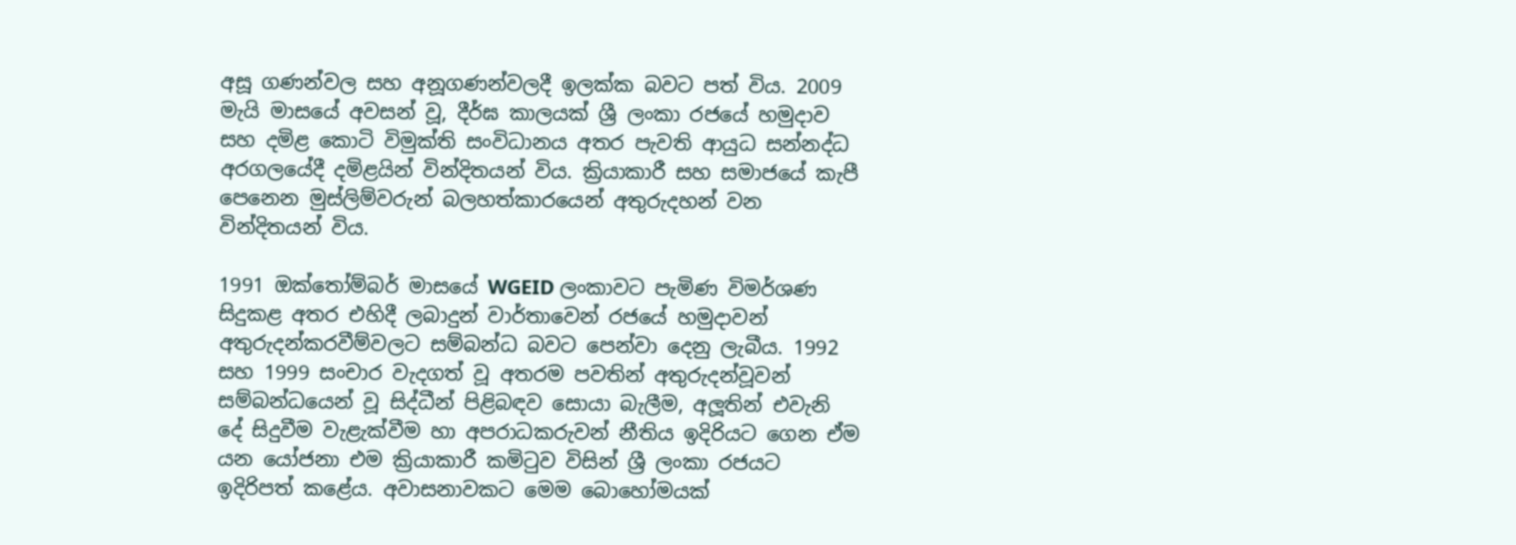අසූ ගණන්වල සහ අනූගණන්වලදී ඉලක්ක බවට පත් විය. 2009 මැයි මාසයේ අවසන් වූ, දීර්ඝ කාලයක් ශ්‍රී ලංකා රජයේ හමුදාව සහ දමිළ කොටි විමුක්ති සංවිධානය අතර පැවති ආයුධ සන්නද්ධ අරගලයේදී දමිළයින් වින්දිතයන් විය. ක්‍රියාකාරී සහ සමාජයේ කැපී පෙනෙන මුස්ලිම්වරුන් බලහත්කාරයෙන් අතුරුදහන් වන වින්දිතයන් විය.

1991 ඔක්තෝම්බර් මාසයේ WGEID ලංකාවට පැමිණ විමර්ශණ සිදුකළ අතර එහිදී ලබාදුන් වාර්තාවෙන් රජයේ හමුදාවන් අතුරුදන්කරවීම්වලට සම්බන්ධ බවට පෙන්වා දෙනු ලැබීය. 1992 සහ 1999 සංචාර වැදගත් වූ අතරම පවතින් අතුරුදන්වූවන් සම්බන්ධයෙන් වූ සිද්ධීන් පිළිබඳව සොයා බැලීම, අලූතින් එවැනි දේ සිදුවීම වැළැක්වීම හා අපරාධකරුවන් නීතිය ඉදිරියට ගෙන ඒම යන යෝජනා එම ක්‍රියාකාරී කමිටුව විසින් ශ්‍රී ලංකා රජයට ඉදිරිපත් කළේය. අවාසනාවකට මෙම බොහෝමයක්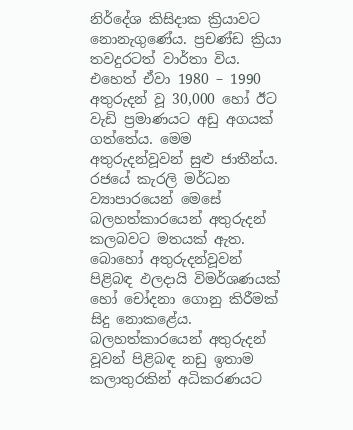නිර්දේශ කිසිදාක ක්‍රියාවට නොනැගුණේය. ප්‍රචණ්ඩ ක්‍රියා තවදුරටත් වාර්තා විය. එහෙත් ඒවා 1980 – 1990 අතුරුදන් වූ 30,000 හෝ ඊට වැඩි ප්‍රමාණයට අඩු අගයක් ගත්තේය. මෙම අතුරුදන්වූවන් සුළු ජාතීන්ය. රජයේ කැරලි මර්ධන ව්‍යාපාරයෙන් මෙසේ බලහත්කාරයෙන් අතුරුදන් කලබවට මතයක් ඇත. බොහෝ අතුරුදන්වූවන් පිළිබඳ ඵලදායි විමර්ශණයක් හෝ චෝදනා ගොනු කිරීමක් සිදු නොකළේය.
බලහත්කාරයෙන් අතුරුදන් වූවන් පිළිබඳ නඩු ඉතාම කලාතුරකින් අධිකරණයට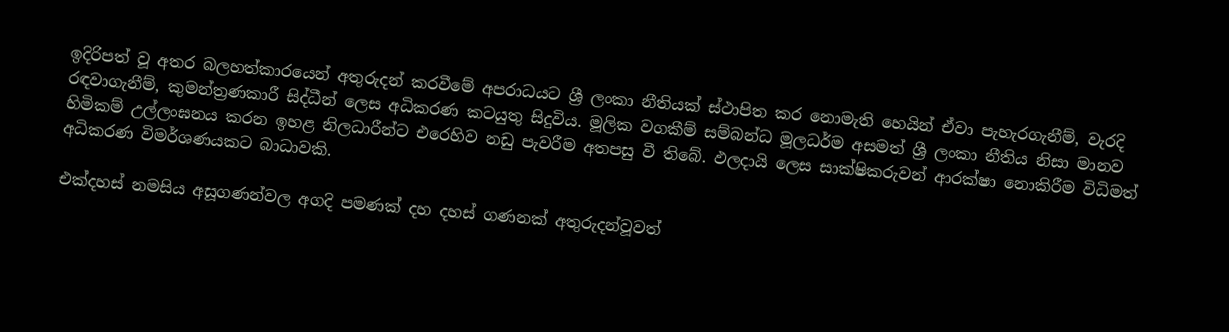ඉදිරිපත් වූ අතර බලහත්කාරයෙන් අතුරුදන් කරවීමේ අපරාධයට ශ්‍රී ලංකා නීතියක් ස්ථාපිත කර නොමැති හෙයින් ඒවා පැහැරගැනීම්, වැරදි රඳවාගැනීම්, කුමන්ත්‍රණකාරී සිද්ධීන් ලෙස අධිකරණ කටයුතු සිදුවිය. මූලික වගකීම් සම්බන්ධ මූලධර්ම අසමත් ශ්‍රී ලංකා නීතිය නිසා මානව හිමිකම් උල්ලංඝනය කරන ඉහළ නිලධාරීන්ට එරෙහිව නඩු පැවරීම අතපසු වී තිබේ. ඵලදායි ලෙස සාක්ෂිකරුවන් ආරක්ෂා නොකිරීම විධිමත් අධිකරණ විමර්ශණයකට බාධාවකි.

එක්දහස් නමසිය අසූගණන්වල අගදි පමණක් දහ දහස් ගණනක් අතුරුදන්වූවත්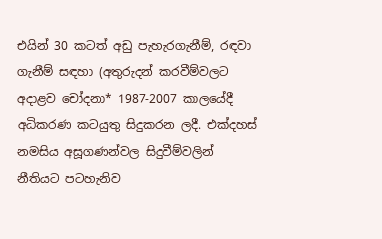එයින් 30 කටත් අඩු පැහැරගැනීම්, රඳවා ගැනීම් සඳහා (අතුරුදන් කරවීම්වලට අදාළව චෝදනා* 1987-2007 කාලයේදී අධිකරණ කටයුතු සිදුකරන ලදී. එක්දහස් නමසිය අසූගණන්වල සිදුවීම්වලින් නීතියට පටහැනිව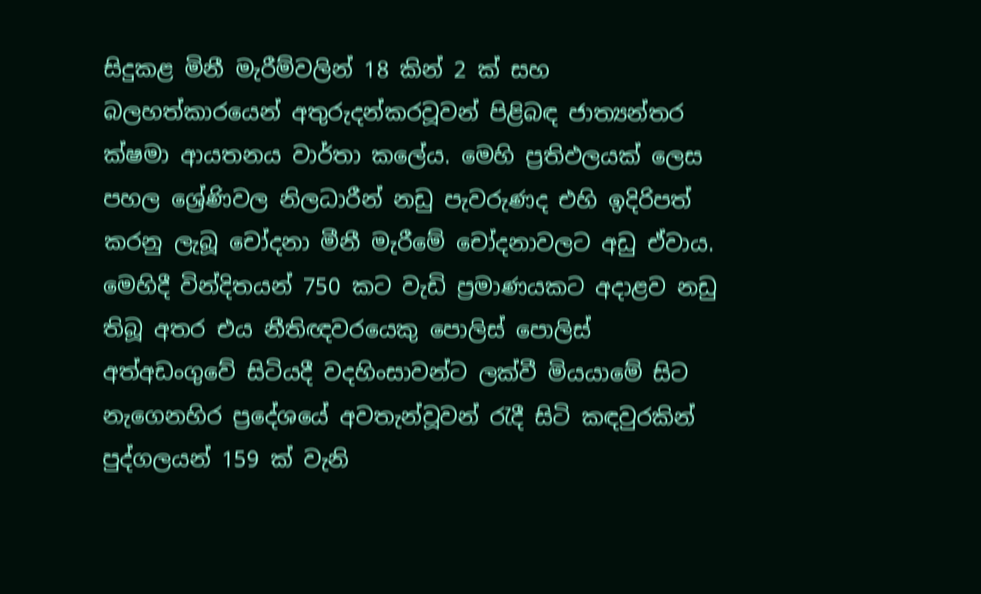සිදුකළ මිනී මැරීම්වලින් 18 කින් 2 ක් සහ බලහත්කාරයෙන් අතුරුදන්කරවූවන් පිළිබඳ ජාත්‍යන්තර ක්ෂමා ආයතනය වාර්තා කලේය. මෙහි ප්‍රතිඵලයක් ලෙස පහල ශ්‍රේණිවල නිලධාරීන් නඩු පැවරුණද එහි ඉදිරිපත් කරනු ලැබූ චෝදනා මීනී මැරීමේ චෝදනාවලට අඩු ඒවාය. මෙහිදී වින්දිතයන් 750 කට වැඩි ප්‍රමාණයකට අදාළව නඩු තිබූ අතර එය නීතිඥවරයෙකු පොලිස් පොලිස් අත්අඩංගුවේ සිටියදී වදහිංසාවන්ට ලක්වී මියයාමේ සිට නැගෙනහිර ප්‍රදේශයේ අවතැන්වූවන් රැදී සිටි කඳවුරකින් පුද්ගලයන් 159 ක් වැනි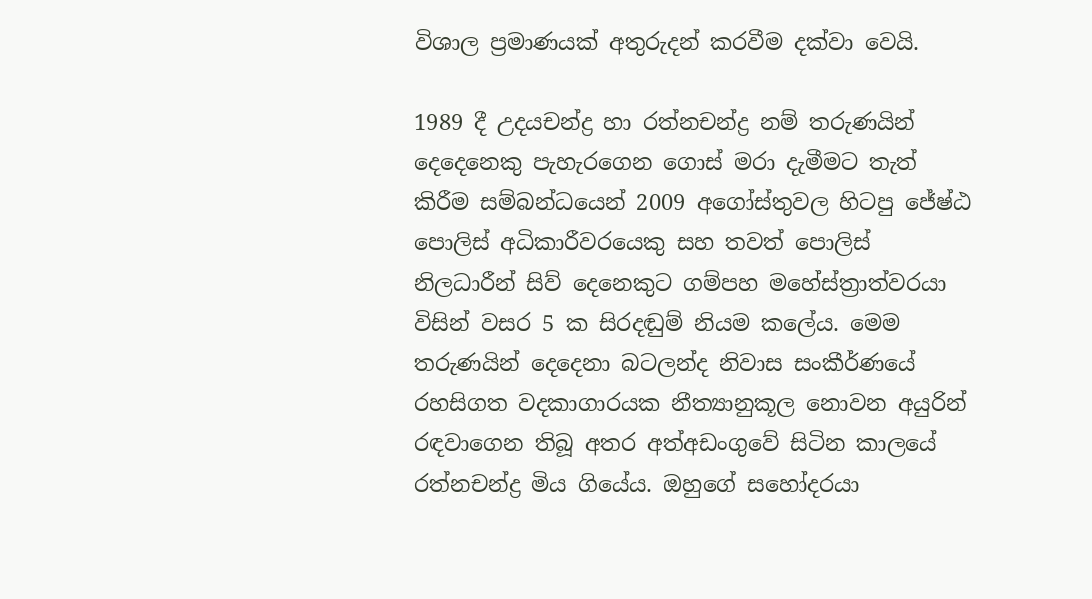විශාල ප්‍රමාණයක් අතුරුදන් කරවීම දක්වා වෙයි.

1989 දී උදයචන්ද්‍ර හා රත්නචන්ද්‍ර නම් තරුණයින් දෙදෙනෙකු පැහැරගෙන ගොස් මරා දැමීමට තැත් කිරීම සම්බන්ධයෙන් 2009 අගෝස්තුවල හිටපු ජේෂ්ඨ පොලිස් අධිකාරීවරයෙකු සහ තවත් පොලිස් නිලධාරීන් සිව් දෙනෙකුට ගම්පහ මහේස්ත්‍රාත්වරයා විසින් වසර 5 ක සිරදඬුම් නියම කලේය. මෙම තරුණයින් දෙදෙනා බටලන්ද නිවාස සංකීර්ණයේ රහසිගත වදකාගාරයක නීත්‍යානුකූල නොවන අයුරින් රඳවාගෙන තිබූ අතර අත්අඩංගුවේ සිටින කාලයේ රත්නචන්ද්‍ර මිය ගියේය. ඔහුගේ සහෝදරයා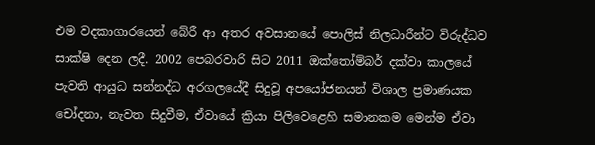එම වදකාගාරයෙන් බේරී ආ අතර අවසානයේ පොලිස් නිලධාරීන්ට විරුද්ධව සාක්ෂි දෙන ලදී. 2002 පෙබරවාරි සිට 2011 ඔක්තෝම්බර් දක්වා කාලයේ පැවති ආයුධ සන්නද්ධ අරගලයේදී සිදුවූ අපයෝජනයන් විශාල ප්‍රමාණයක චෝදනා, නැවත සිදුවීම, ඒවායේ ක්‍රියා පිලිවෙළෙහි සමානකම මෙන්ම ඒවා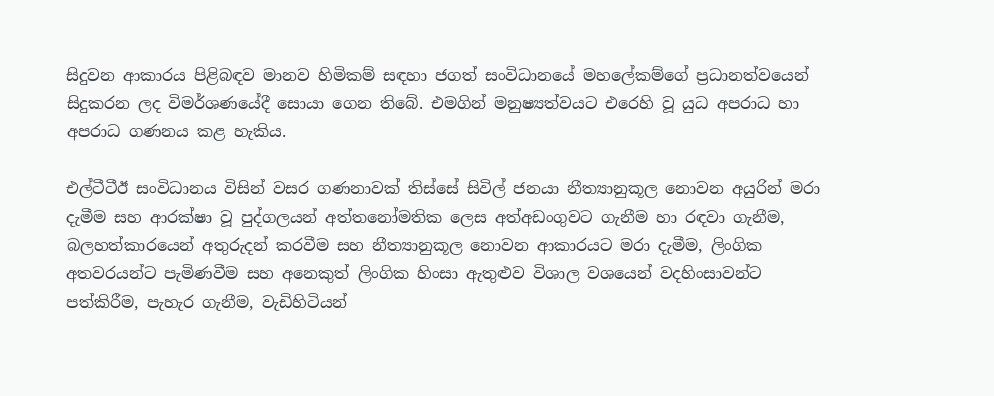සිදුවන ආකාරය පිළිබඳව මානව හිමිකම් සඳහා ජගත් සංවිධානයේ මහලේකම්ගේ ප්‍රධානත්වයෙන් සිදුකරන ලද විමර්ශණයේදී සොයා ගෙන තිබේ. එමගින් මනුෂ්‍යත්වයට එරෙහි වූ යුධ අපරාධ හා අපරාධ ගණනය කළ හැකිය.

එල්ටීටීඊ සංවිධානය විසින් වසර ගණනාවක් තිස්සේ සිවිල් ජනයා නීත්‍යානුකූල නොවන අයුරින් මරා දැමීම සහ ආරක්ෂා වූ පුද්ගලයන් අත්තනෝමතික ලෙස අත්අඩංගුවට ගැනීම හා රඳවා ගැනීම, බලහත්කාරයෙන් අතුරුදන් කරවීම සහ නීත්‍යානුකූල නොවන ආකාරයට මරා දැමීම, ලිංගික අතවරයන්ට පැමිණවීම සහ අනෙකුත් ලිංගික හිංසා ඇතුළුව විශාල වශයෙන් වදහිංසාවන්ට පත්කිරීම, පැහැර ගැනීම, වැඩිහිටියන්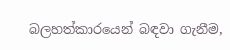බලහත්කාරයෙන් බඳවා ගැනීම,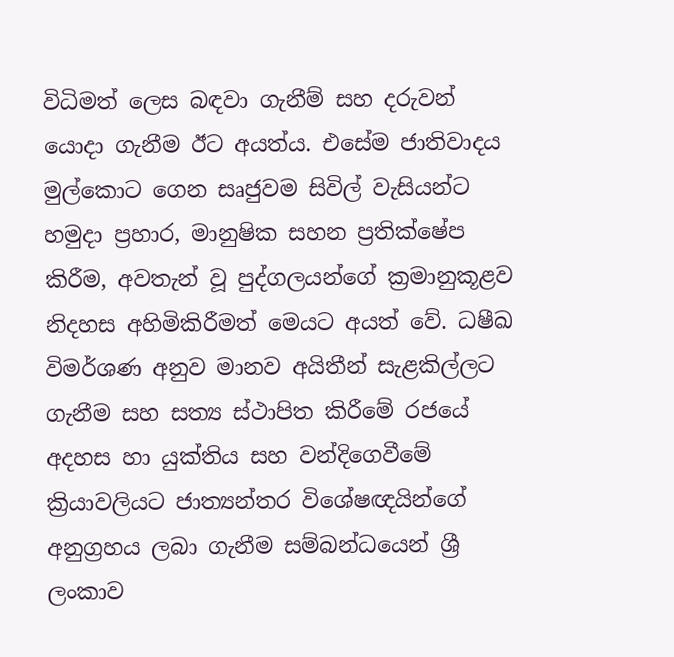විධිමත් ලෙස බඳවා ගැනීම් සහ දරුවන් යොදා ගැනීම ඊට අයත්ය. එසේම ජාතිවාදය මුල්කොට ගෙන සෘජුවම සිවිල් වැසියන්ට හමුදා ප්‍රහාර, මානුෂික සහන ප්‍රතික්ෂේප කිරීම, අවතැන් වූ පුද්ගලයන්ගේ ක්‍රමානුකූළව නිදහස අහිමිකිරීමත් මෙයට අයත් වේ. ධෂීඛ විමර්ශණ අනුව මානව අයිතීන් සැළකිල්ලට ගැනීම සහ සත්‍ය ස්ථාපිත කිරීමේ රජයේ අදහස හා යුක්තිය සහ වන්දිගෙවීමේ ක්‍රියාවලියට ජාත්‍යන්තර විශේෂඥයින්ගේ අනුග්‍රහය ලබා ගැනීම සම්බන්ධයෙන් ශ්‍රී ලංකාව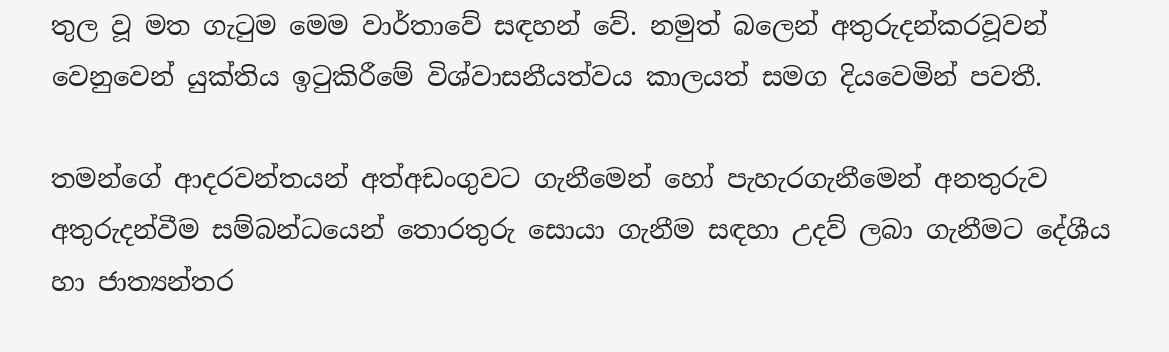තුල වූ මත ගැටුම මෙම වාර්තාවේ සඳහන් වේ. නමුත් බලෙන් අතුරුදන්කරවූවන් වෙනුවෙන් යුක්තිය ඉටුකිරීමේ විශ්වාසනීයත්වය කාලයත් සමග දියවෙමින් පවතී.

තමන්ගේ ආදරවන්තයන් අත්අඩංගුවට ගැනීමෙන් හෝ පැහැරගැනීමෙන් අනතුරුව අතුරුදන්වීම සම්බන්ධයෙන් තොරතුරු සොයා ගැනීම සඳහා උදව් ලබා ගැනීමට දේශීය හා ජාත්‍යන්තර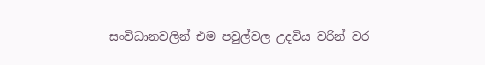සංවිධානවලින් එම පවුල්වල උදවිය වරින් වර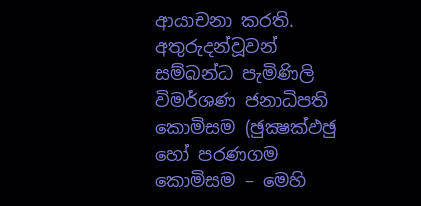ආයාචනා කරති. අතුරුදන්වූවන් සම්බන්ධ පැමිණිලි විමර්ශණ ජනාධිපති කොමිසම (ඡුක්‍ෂක්‍ඵඡු හෝ පරණගම කොමිසම – මෙහි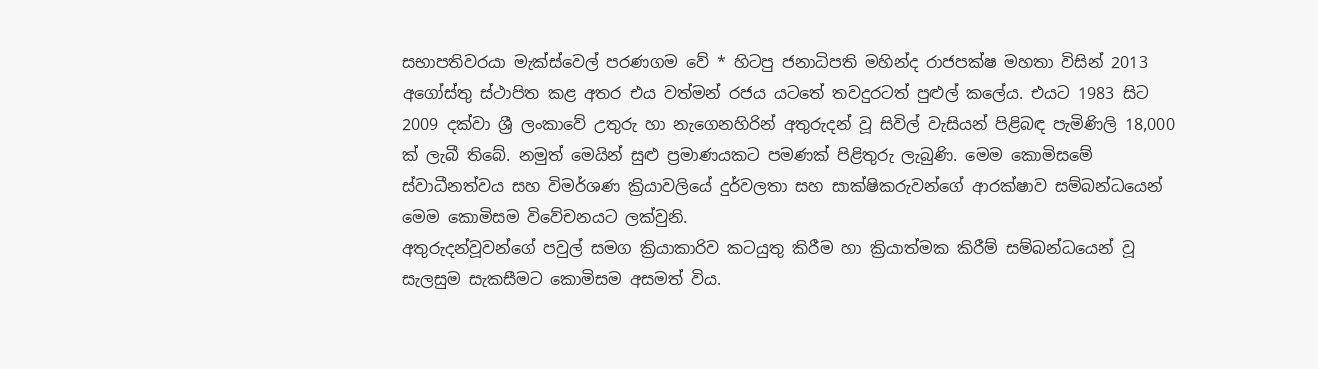සභාපතිවරයා මැක්ස්වෙල් පරණගම වේ * හිටපු ජනාධිපති මහින්ද රාජපක්ෂ මහතා විසින් 2013 අගෝස්තු ස්ථාපිත කළ අතර එය වත්මන් රජය යටතේ තවදුරටත් පුළුල් කලේය. එයට 1983 සිට 2009 දක්වා ශ්‍රී ලංකාවේ උතුරු හා නැගෙනහිරින් අතුරුදන් වූ සිවිල් වැසියන් පිළිබඳ පැමිණිලි 18,000 ක් ලැබී තිබේ. නමුත් මෙයින් සුළු ප්‍රමාණයකට පමණක් පිළිතුරු ලැබුණි. මෙම කොමිසමේ ස්වාධීනත්වය සහ විමර්ශණ ක්‍රියාවලියේ දුර්වලතා සහ සාක්ෂිකරුවන්ගේ ආරක්ෂාව සම්බන්ධයෙන් මෙම කොමිසම විවේචනයට ලක්වුනි.
අතුරුදන්වූවන්ගේ පවුල් සමග ක්‍රියාකාරිව කටයුතු කිරීම හා ක්‍රියාත්මක කිරීම් සම්බන්ධයෙන් වූ සැලසුම සැකසීමට කොමිසම අසමත් විය.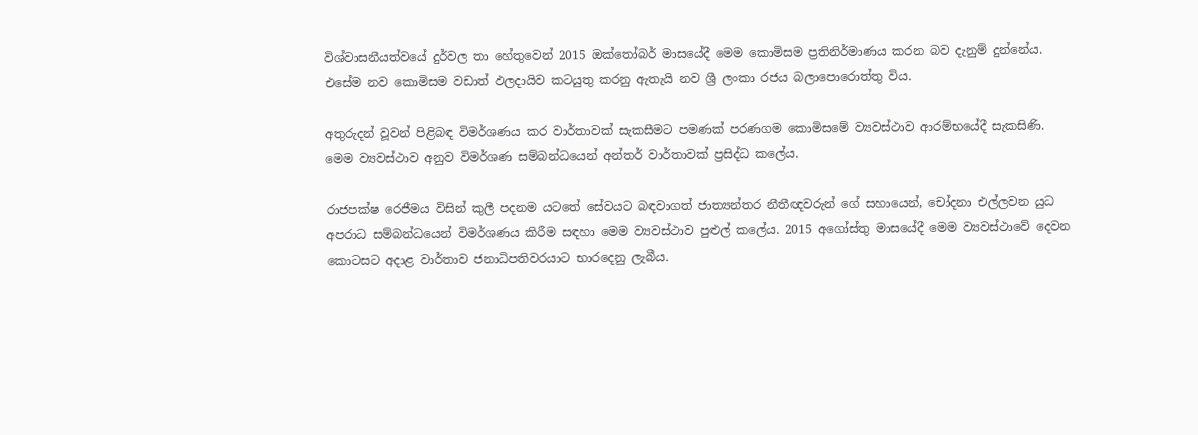විශ්වාසනීයත්වයේ දුර්වල තා හේතුවෙන් 2015 ඔක්තෝබර් මාසයේදී මෙම කොමිසම ප්‍රතිනිර්මාණය කරන බව දැනුම් දුන්නේය. එසේම නව කොමිසම වඩාත් ඵලදායිව කටයුතු කරනු ඇතැයි නව ශ්‍රී ලංකා රජය බලාපොරොත්තු විය.

අතුරුදන් වූවන් පිළිබඳ විමර්ශණය කර වාර්තාවක් සැකසීමට පමණක් පරණගම කොමිසමේ ව්‍යවස්ථාව ආරම්භයේදී සැකසිණි. මෙම ව්‍යවස්ථාව අනුව විමර්ශණ සම්බන්ධයෙන් අන්තර් වාර්තාවක් ප්‍රසිද්ධ කලේය.

රාජපක්ෂ රෙජීමය විසින් කුලී පදනම යටතේ සේවයට බඳවාගත් ජාත්‍යන්තර නීතීඥවරුන් ගේ සහායෙන්, චෝදනා එල්ලවන යුධ අපරාධ සම්බන්ධයෙන් විමර්ශණය කිරීම සඳහා මෙම ව්‍යවස්ථාව පුළුල් කලේය. 2015 අගෝස්තු මාසයේදී මෙම ව්‍යවස්ථාවේ දෙවන කොටසට අදාළ වාර්තාව ජනාධිපතිවරයාට භාරදෙනු ලැබීය.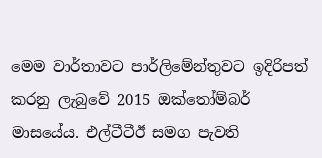මෙම වාර්තාවට පාර්ලිමේන්තුවට ඉදිරිපත් කරනු ලැබුවේ 2015 ඔක්තෝම්බර් මාසයේය. එල්ටීටීඊ සමග පැවති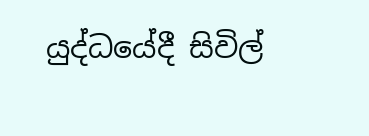යුද්ධයේදී සිවිල්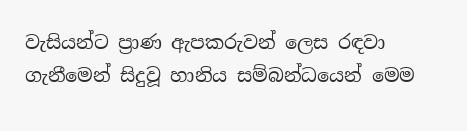වැසියන්ට ප්‍රාණ ඇපකරුවන් ලෙස රඳවා ගැනීමෙන් සිදුවූ හානිය සම්බන්ධයෙන් මෙම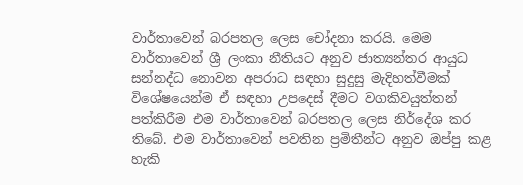වාර්තාවෙන් බරපතල ලෙස චෝදනා කරයි. මෙම වාර්තාවෙන් ශ්‍රී ලංකා නීතියට අනුව ජාත්‍යන්තර ආයුධ සන්නද්ධ නොවන අපරාධ සඳහා සුදුසු මැදිහත්වීමක් විශේෂයෙන්ම ඒ සඳහා උපදෙස් දීමට වගකිවයුත්තන් පත්කිරීම එම වාර්තාවෙන් බරපතල ලෙස නිර්දේශ කර තිබේ. එම වාර්තාවෙන් පවතින ප්‍රමිතීන්ට අනුව ඔප්පු කළ හැකි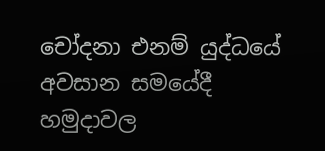චෝදනා එනම් යුද්ධයේ අවසාන සමයේදී හමුදාවල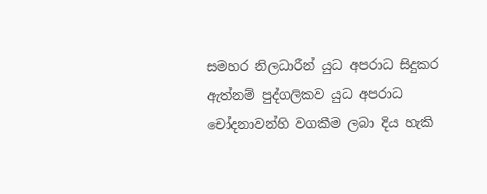සමහර නිලධාරීන් යුධ අපරාධ සිදුකර ඇත්නම් පුද්ගලිකව යුධ අපරාධ චෝදනාවන්හි වගකීම ලබා දිය හැකි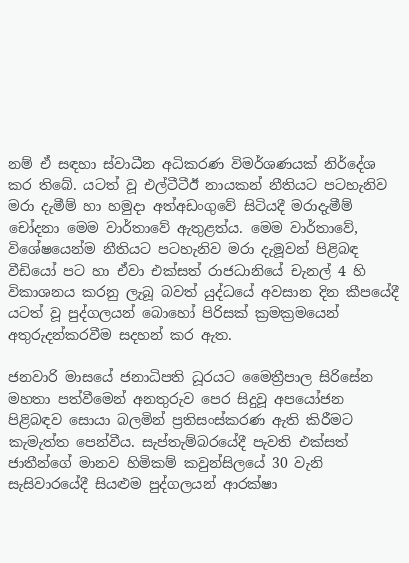නම් ඒ සඳහා ස්වාධීන අධිකරණ විමර්ශණයක් නිර්දේශ කර තිබේ. යටත් වූ එල්ටීටීඊ නායකන් නීතියට පටහැනිව මරා දැමීම් හා හමුදා අත්අඩංගුවේ සිටියදී මරාදැමීම් චෝදනා මෙම වාර්තාවේ ඇතුළත්ය. මෙම වාර්තාවේ, විශේෂයෙන්ම නීතියට පටහැනිව මරා දැමූවන් පිළිබඳ වීඩියෝ පට හා ඒවා එක්සත් රාජධානියේ චැනල් 4 හි විකාශනය කරනු ලැබූ බවත් යුද්ධයේ අවසාන දින කීපයේදී යටත් වූ පුද්ගලයන් බොහෝ පිරිසක් ක්‍රමක්‍රමයෙන් අතුරුදන්කරවීම සදහන් කර ඇත.

ජනවාරි මාසයේ ජනාධිපති ධූරයට මෛත්‍රීපාල සිරිසේන මහතා පත්වීමෙන් අනතුරුව පෙර සිදුවූ අපයෝජන පිළිබඳව සොයා බලමින් ප්‍රතිසංස්කරණ ඇති කිරීමට කැමැත්ත පෙන්වීය. සැප්තැම්බරයේදී පැවති එක්සත් ජාතීන්ගේ මානව හිමිකම් කවුන්සිලයේ 30 වැනි සැසිවාරයේදී සියළුම පුද්ගලයන් ආරක්ෂා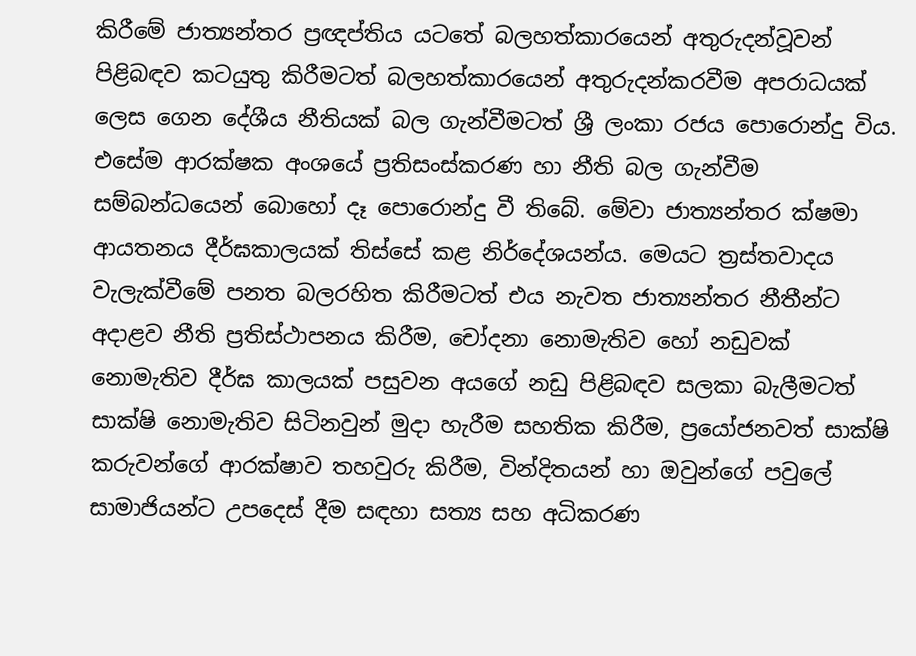කිරීමේ ජාත්‍යන්තර ප්‍රඥප්තිය යටතේ බලහත්කාරයෙන් අතුරුදන්වූවන් පිළිබඳව කටයුතු කිරීමටත් බලහත්කාරයෙන් අතුරුදන්කරවීම අපරාධයක් ලෙස ගෙන දේශීය නීතියක් බල ගැන්වීමටත් ශ්‍රී ලංකා රජය පොරොන්දු විය. එසේම ආරක්ෂක අංශයේ ප්‍රතිසංස්කරණ හා නීති බල ගැන්වීම සම්බන්ධයෙන් බොහෝ දෑ පොරොන්දු වී තිබේ. මේවා ජාත්‍යන්තර ක්ෂමා ආයතනය දීර්ඝකාලයක් තිස්සේ කළ නිර්දේශයන්ය. මෙයට ත්‍රස්තවාදය වැලැක්වීමේ පනත බලරහිත කිරීමටත් එය නැවත ජාත්‍යන්තර නීතීන්ට අදාළව නීති ප්‍රතිස්ථාපනය කිරීම, චෝදනා නොමැතිව හෝ නඩුවක් නොමැතිව දීර්ඝ කාලයක් පසුවන අයගේ නඩු පිළිබඳව සලකා බැලීමටත් සාක්ෂි නොමැතිව සිටිනවුන් මුදා හැරීම සහතික කිරීම, ප්‍රයෝජනවත් සාක්ෂි කරුවන්ගේ ආරක්ෂාව තහවුරු කිරීම, වින්දිතයන් හා ඔවුන්ගේ පවුලේ සාමාජියන්ට උපදෙස් දීම සඳහා සත්‍ය සහ අධිකරණ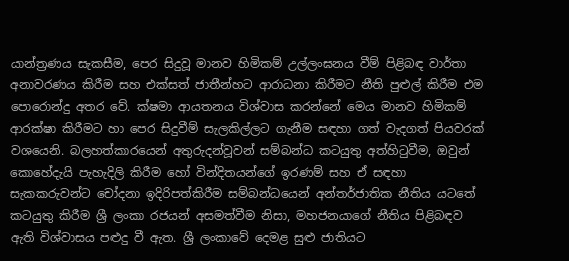යාන්ත්‍රණය සැකසීම, පෙර සිදුවූ මානව හිමිකම් උල්ලංඝනය වීම් පිළිබඳ වාර්තා අනාවරණය කිරීම සහ එක්සත් ජාතීන්හට ආරාධනා කිරීමට නීති පුළුල් කිරීම එම පොරොන්දු අතර වේ. ක්ෂමා ආයතනය විශ්වාස කරන්නේ මෙය මානව හිමිකම් ආරක්ෂා කිරීමට හා පෙර සිදුවීම් සැලකිල්ලට ගැනීම සඳහා ගත් වැදගත් පියවරක් වශයෙනි. බලහත්කාරයෙන් අතුරුදන්වූවන් සම්බන්ධ කටයුතු අත්හිටුවීම, ඔවුන් කොහේදැයි පැහැදිලි කිරීම හෝ වින්දිතයන්ගේ ඉරණම් සහ ඒ සඳහා සැකකරුවන්ට චෝදනා ඉදිරිපත්කිරීම සම්බන්ධයෙන් අන්තර්ජාතික නීතිය යටතේ කටයුතු කිරීම ශ්‍රී ලංකා රජයන් අසමත්වීම නිසා, මහජනයාගේ නීතිය පිළිබඳව ඇති විශ්වාසය පළුදු වී ඇත. ශ්‍රී ලංකාවේ දෙමළ සුළු ජාතියට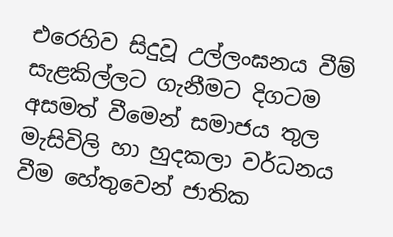එරෙහිව සිදුවූ උල්ලංඝනය වීම් සැළකිල්ලට ගැනීමට දිගටම අසමත් වීමෙන් සමාජය තුල මැසිවිලි හා හුදකලා වර්ධනය වීම හේතුවෙන් ජාතික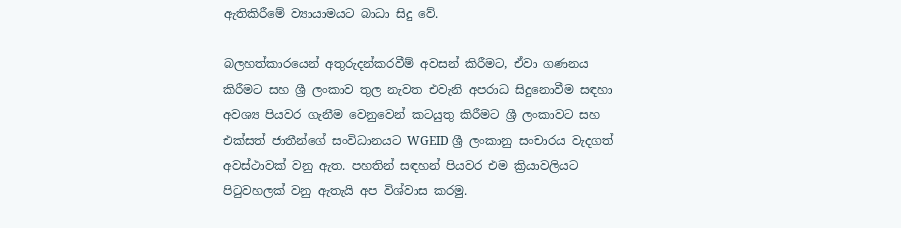ඇතිකිරීමේ ව්‍යායාමයට බාධා සිදු වේ.

බලහත්කාරයෙන් අතුරුදන්කරවීම් අවසන් කිරීමට, ඒවා ගණනය කිරීමට සහ ශ්‍රී ලංකාව තුල නැවත එවැනි අපරාධ සිදුනොවීම සඳහා අවශ්‍ය පියවර ගැනීම වෙනුවෙන් කටයුතු කිරීමට ශ්‍රී ලංකාවට සහ එක්සත් ජාතීන්ගේ සංවිධානයට WGEID ශ්‍රී ලංකානු සංචාරය වැදගත් අවස්ථාවක් වනු ඇත. පහතින් සඳහන් පියවර එම ක්‍රියාවලියට පිටුවහලක් වනු ඇතැයි අප විශ්වාස කරමු.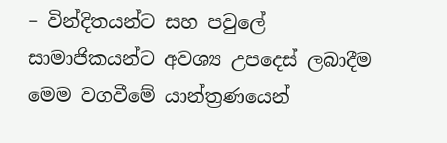– වින්දිතයන්ට සහ පවුලේ සාමාජිකයන්ට අවශ්‍ය උපදෙස් ලබාදීම මෙම වගවීමේ යාන්ත්‍රණයෙන්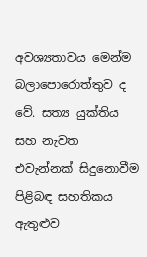අවශ්‍යතාවය මෙන්ම බලාපොරොත්තුව ද වේ. සත්‍ය යුක්තිය සහ නැවත එවැන්නක් සිදුනොවීම පිළිබඳ සහතිකය ඇතුළුව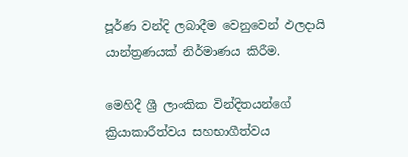පූර්ණ වන්දි ලබාදීම වෙනුවෙන් ඵලදායි යාන්ත්‍රණයක් නිර්මාණය කිරීම.

මෙහිදී ශ්‍රී ලාංකික වින්දිතයන්ගේ ක්‍රියාකාරීත්වය සහභාගීත්වය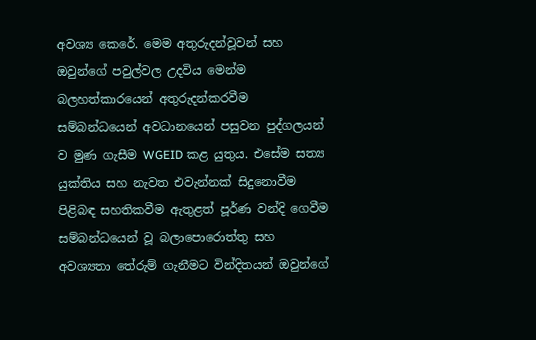අවශ්‍ය කෙරේ. මෙම අතුරුදන්වූවන් සහ ඔවුන්ගේ පවුල්වල උදවිය මෙන්ම බලහත්කාරයෙන් අතුරුදන්කරවීම සම්බන්ධයෙන් අවධානයෙන් පසුවන පුද්ගලයන් ව මුණ ගැසීම WGEID කළ යුතුය. එසේම සත්‍ය යුක්තිය සහ නැවත එවැන්නක් සිදුනොවීම පිළිබඳ සහතිකවීම ඇතුළත් පූර්ණ වන්දි ගෙවීම සම්බන්ධයෙන් වූ බලාපොරොත්තු සහ අවශ්‍යතා තේරුම් ගැනීමට වින්දිතයන් ඔවුන්ගේ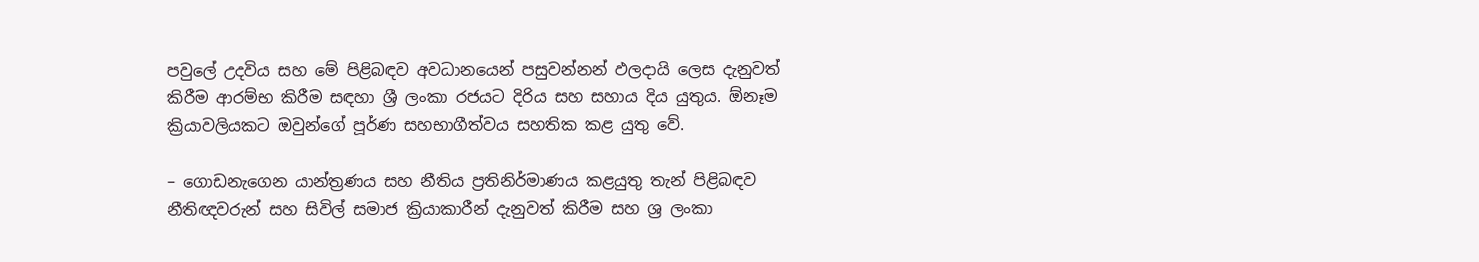පවුලේ උදවිය සහ මේ පිළිබඳව අවධානයෙන් පසුවන්නන් ඵලදායි ලෙස දැනුවත් කිරීම ආරම්භ කිරීම සඳහා ශ්‍රී ලංකා රජයට දිරිය සහ සහාය දිය යුතුය. ඕනෑම ක්‍රියාවලියකට ඔවුන්ගේ පූර්ණ සහභාගීත්වය සහතික කළ යුතු වේ.

– ගොඩනැගෙන යාන්ත්‍රණය සහ නීතිය ප්‍රතිනිර්මාණය කළයුතු තැන් පිළිබඳව නීතිඥවරුන් සහ සිවිල් සමාජ ක්‍රියාකාරීන් දැනුවත් කිරීම සහ ශ්‍ර ලංකා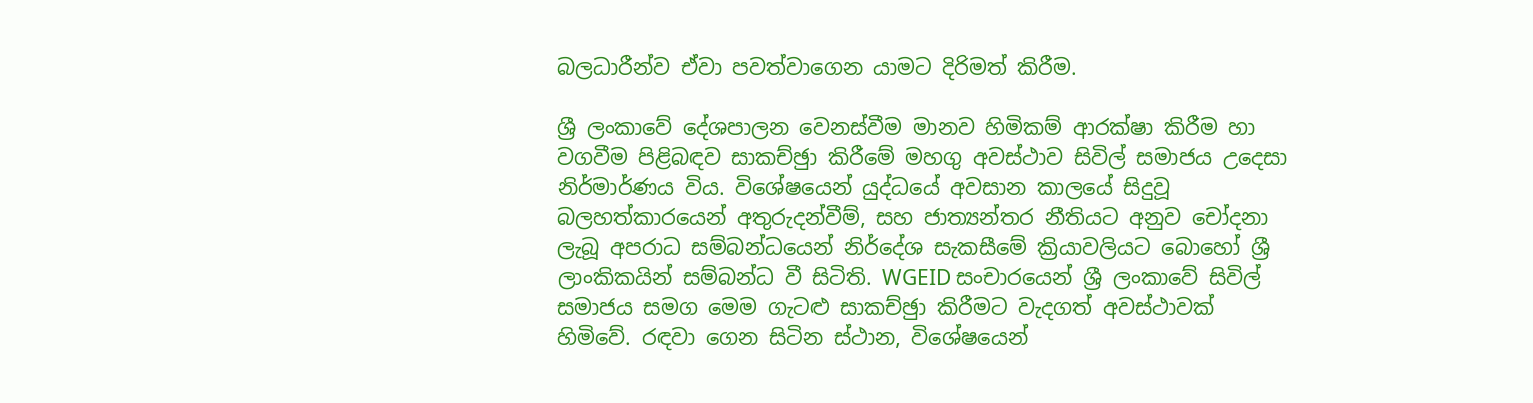බලධාරීන්ව ඒවා පවත්වාගෙන යාමට දිරිමත් කිරීම.

ශ්‍රී ලංකාවේ දේශපාලන වෙනස්වීම මානව හිමිකම් ආරක්ෂා කිරීම හා වගවීම පිළිබඳව සාකච්ඡුා කිරීමේ මහගු අවස්ථාව සිවිල් සමාජය උදෙසා නිර්මාර්ණය විය. විශේෂයෙන් යුද්ධයේ අවසාන කාලයේ සිදුවූ බලහත්කාරයෙන් අතුරුදන්වීම්, සහ ජාත්‍යන්තර නීතියට අනුව චෝදනා ලැබූ අපරාධ සම්බන්ධයෙන් නිර්දේශ සැකසීමේ ක්‍රියාවලියට බොහෝ ශ්‍රී ලාංකිකයින් සම්බන්ධ වී සිටිති. WGEID සංචාරයෙන් ශ්‍රී ලංකාවේ සිවිල් සමාජය සමග මෙම ගැටළු සාකච්ඡුා කිරීමට වැදගත් අවස්ථාවක් හිමිවේ. රඳවා ගෙන සිටින ස්ථාන, විශේෂයෙන්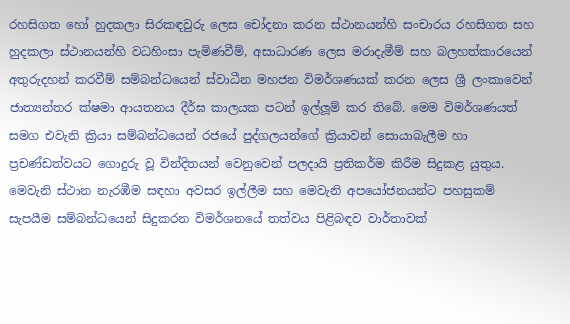රහසිගත හෝ හුදකලා සිරකඳවුරු ලෙස චෝදනා කරන ස්ථානයන්හි සංචාරය රහසිගත සහ හුදකලා ස්ථානයන්හි වධහිංසා පැමිණවීම්, අසාධාරණ ලෙස මරාදැමීම් සහ බලහත්කාරයෙන් අතුරුදහන් කරවීම් සම්බන්ධයෙන් ස්වාධීන මහජන විමර්ශණයක් කරන ලෙස ශ්‍රී ලංකාවෙන් ජාත්‍යන්තර ක්ෂමා ආයතනය දීර්ඝ කාලයක පටන් ඉල්ලූම් කර තිබේ. මෙම විමර්ශණයත් සමග එවැනි ක්‍රියා සම්බන්ධයෙන් රජයේ පුද්ගලයන්ගේ ක්‍රියාවන් සොයාබැලීම හා ප්‍රචණ්ඩත්වයට ගොදුරු වූ වින්දිතයන් වෙනුවෙන් පලදායි ප්‍රතිකර්ම කිරීම සිදුකළ යුතුය. මෙවැනි ස්ථාන නැරඹීම සඳහා අවසර ඉල්ලීම සහ මෙවැනි අපයෝජනයන්ට පහසුකම් සැපයීම සම්බන්ධයෙන් සිදුකරන විමර්ශනයේ තත්වය පිළිබඳව වාර්තාවක්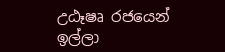උඨෑෂෘ රජයෙන් ඉල්ලා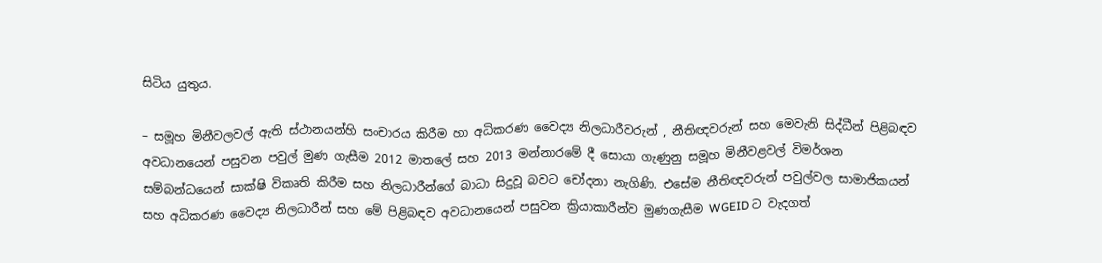සිටිය යුතුය.

– සමූහ මිනීවලවල් ඇති ස්ථානයන්හි සංචාරය කිරීම හා අධිකරණ වෛද්‍ය නිලධාරීවරුන් , නීතිඥවරුන් සහ මෙවැනි සිද්ධීන් පිළිබඳව අවධානයෙන් පසුවන පවුල් මුණ ගැසීම 2012 මාතලේ සහ 2013 මන්නාරමේ දී සොයා ගැණුනු සමූහ මිනීවළවල් විමර්ශන සම්බන්ධයෙන් සාක්ෂි විකෘති කිරීම සහ නිලධාරීන්ගේ බාධා සිදුවූ බවට චෝදනා නැගිණි. එසේම නීතිඥවරුන් පවුල්වල සාමාජිකයන් සහ අධිකරණ වෛද්‍ය නිලධාරීන් සහ මේ පිළිබඳව අවධානයෙන් පසුවන ක්‍රියාකාරීන්ව මුණගැසීම WGEID ට වැදගත්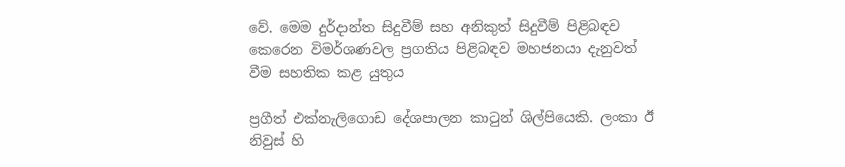වේ. මෙම දුර්දාන්ත සිදුවීම් සහ අනිකුත් සිදුවීම් පිළිබඳව කෙරෙන විමර්ශණවල ප්‍රගතිය පිළිබඳව මහජනයා දැනුවත් වීම සහතික කළ යුතුය

ප්‍රගීත් එක්නැලිගොඩ දේශපාලන කාටුන් ශිල්පියෙකි. ලංකා ඊ නිවුස් හි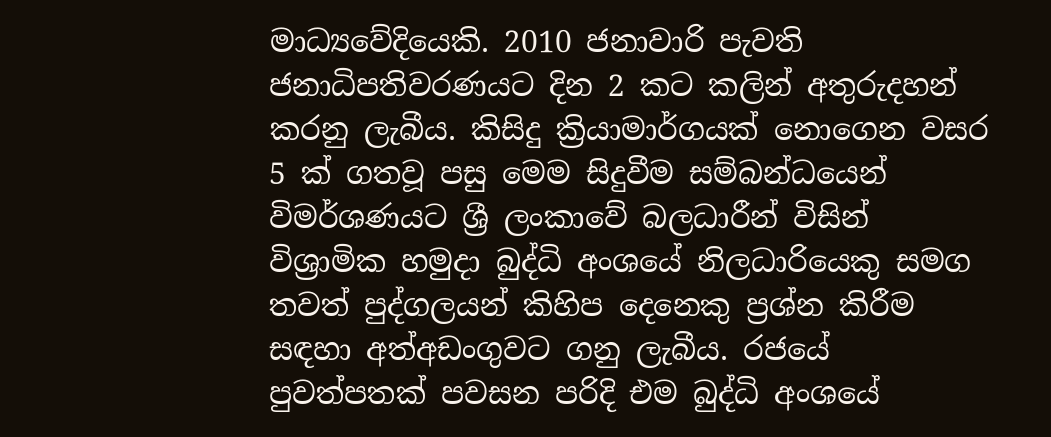මාධ්‍යවේදියෙකි. 2010 ජනාවාරි පැවති ජනාධිපතිවරණයට දින 2 කට කලින් අතුරුදහන් කරනු ලැබීය. කිසිදු ක්‍රියාමාර්ගයක් නොගෙන වසර 5 ක් ගතවූ පසු මෙම සිදුවීම සම්බන්ධයෙන් විමර්ශණයට ශ්‍රී ලංකාවේ බලධාරීන් විසින් විශ්‍රාමික හමුදා බුද්ධි අංශයේ නිලධාරියෙකු සමග තවත් පුද්ගලයන් කිහිප දෙනෙකු ප්‍රශ්න කිරීම සඳහා අත්අඩංගුවට ගනු ලැබීය. රජයේ පුවත්පතක් පවසන පරිදි එම බුද්ධි අංශයේ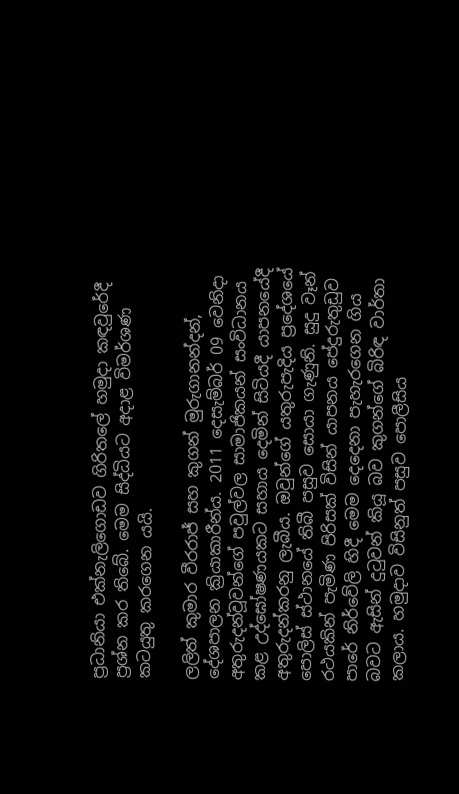ප්‍රධානියා එක්නැලිගොඩව ගිරිතලේ හමුදා කඳවුරේදී ප්‍රශ්න කර තිබේ. මෙම සිද්ධියට අදාළ විමර්ශණ කටයුතු කරගෙන යයි.

ලලිත් කුමාර වීරරාජ් සහ කුගන් මුරුගානන්දන්, දේශපාලන ක්‍රියාකාරීන්ය. 2011 දෙසැම්බර් 09 වෙනිදා අතුරුදන්වූවන්ගේ පවුල්වල සාමාජිකයන් සංවිධානය කළ උද්ඝෝෂණයකට සහාය දෙමින් සිටියදී යාපනයේදී අතුරුදන්කරනු ලැබීය. ඔවුන්ගේ යතුරුපැදිය ප්‍රදේශයේ පොලිස් ස්ථානයේ තිබී පසුව සොයා ගැණුනි. සුදු වෑන් රථයකින් පැමිණ පිරිසක් විසින් යාපනය පේදුරුතුඩුව පාරේ නිර්වේලි හිදී මෙම දෙදෙනා පැහැරගෙන ගිය බවට ඇසින් දුටුවන් කියූ බව කුගන්ගේ බිරිඳ වාර්තා කලාය. හමුදාව විසිනුත් පසුව පොලීසිය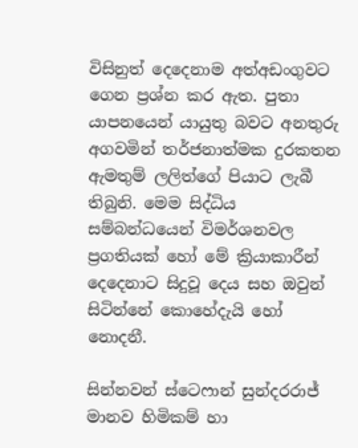විසිනුත් දෙදෙනාම අත්අඩංගුවට ගෙන ප්‍රශ්න කර ඇත. පුතා යාපනයෙන් යායුතු බවට අනතුරු අගවමින් තර්ජනාත්මක දුරකතන ඇමතුම් ලලිත්ගේ පියාට ලැබී තිබුනි. මෙම සිද්ධිය සම්බන්ධයෙන් විමර්ශනවල ප්‍රගතියක් හෝ මේ ක්‍රියාකාරීන් දෙදෙනාට සිදුවූ දෙය සහ ඔවුන් සිටින්නේ කොහේදැයි හෝ නොදනී.

සින්නවන් ස්ටෙෆාන් සුන්දරරාජ් මානව හිමිකම් හා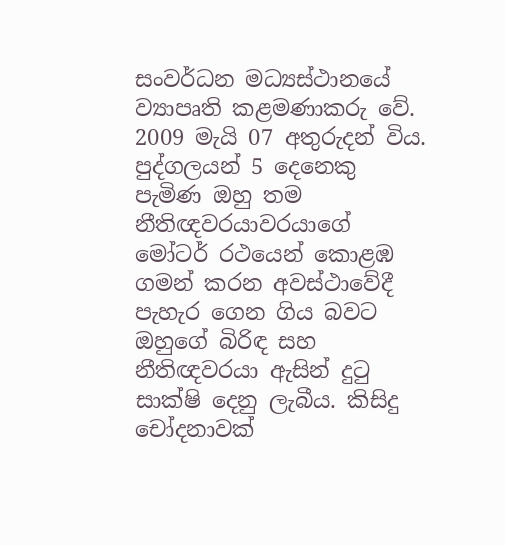සංවර්ධන මධ්‍යස්ථානයේ ව්‍යාපෘති කළමණාකරු වේ. 2009 මැයි 07 අතුරුදන් විය. පුද්ගලයන් 5 දෙනෙකු පැමිණ ඔහු තම නීතිඥවරයාවරයාගේ මෝටර් රථයෙන් කොළඹ ගමන් කරන අවස්ථාවේදී පැහැර ගෙන ගිය බවට ඔහුගේ බිරිඳ සහ නීතිඥවරයා ඇසින් දුටු සාක්ෂි දෙනු ලැබීය. කිසිදු චෝදනාවක්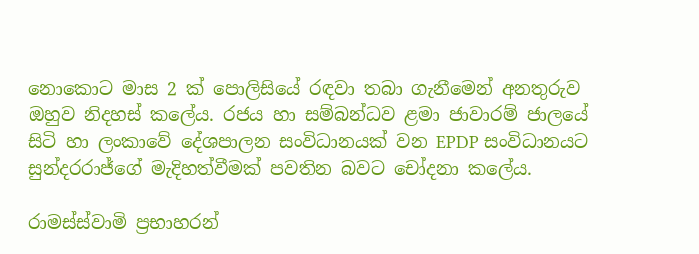නොකොට මාස 2 ක් පොලිසියේ රඳවා තබා ගැනීමෙන් අනතුරුව ඔහුව නිදහස් කලේය. රජය හා සම්බන්ධව ළමා ජාවාරම් ජාලයේ සිටි හා ලංකාවේ දේශපාලන සංවිධානයක් වන EPDP සංවිධානයට සුන්දරරාජ්ගේ මැදිහත්වීමක් පවතින බවට චෝදනා කලේය.

රාමස්ස්වාමි ප්‍රභාහරන්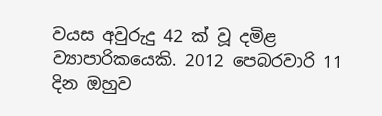වයස අවුරුදු 42 ක් වූ දමිළ ව්‍යාපාරිකයෙකි. 2012 පෙබරවාරි 11 දින ඔහුව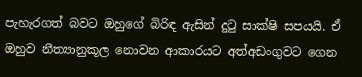පැහැරගත් බවට ඔහුගේ බිරිඳ ඇසින් දුටු සාක්ෂි සපයයි. ඒ ඔහුව නීත්‍යානුකූල නොවන ආකාරයට අත්අඩංගුවට ගෙන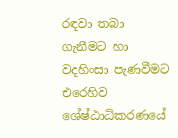රඳවා තබා ගැනීමට හා වදහිංසා පැණවීමට එරෙහිව ශේෂ්ඨාධිකරණයේ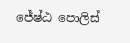ජේෂ්ඨ පොලිස්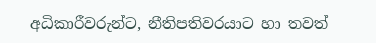අධිකාරීවරුන්ට, නීතිපතිවරයාට හා තවත්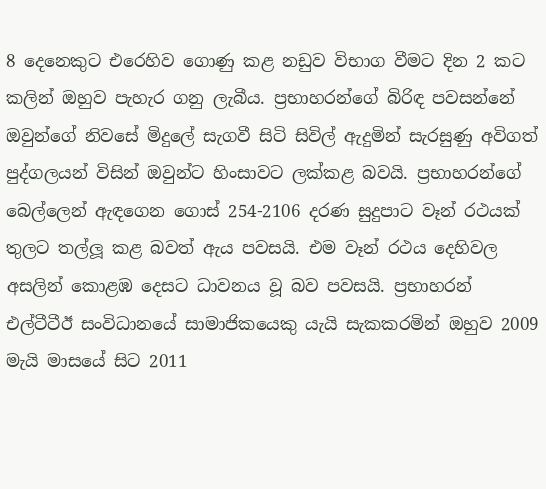8 දෙනෙකුට එරෙහිව ගොණු කළ නඩුව විභාග වීමට දින 2 කට කලින් ඔහුව පැහැර ගනු ලැබීය. ප්‍රභාහරන්ගේ බිරිඳ පවසන්නේ ඔවුන්ගේ නිවසේ මිදුලේ සැගවී සිටි සිවිල් ඇදුමින් සැරසුණු අවිගත් පුද්ගලයන් විසින් ඔවුන්ට හිංසාවට ලක්කළ බවයි. ප්‍රභාහරන්ගේ බෙල්ලෙන් ඇඳගෙන ගොස් 254-2106 දරණ සුදුපාට වෑන් රථයක් තුලට තල්ලූ කළ බවත් ඇය පවසයි. එම වෑන් රථය දෙහිවල අසලින් කොළඹ දෙසට ධාවනය වූ බව පවසයි. ප්‍රභාහරන් එල්ටීටීඊ සංවිධානයේ සාමාජිකයෙකු යැයි සැකකරමින් ඔහුව 2009 මැයි මාසයේ සිට 2011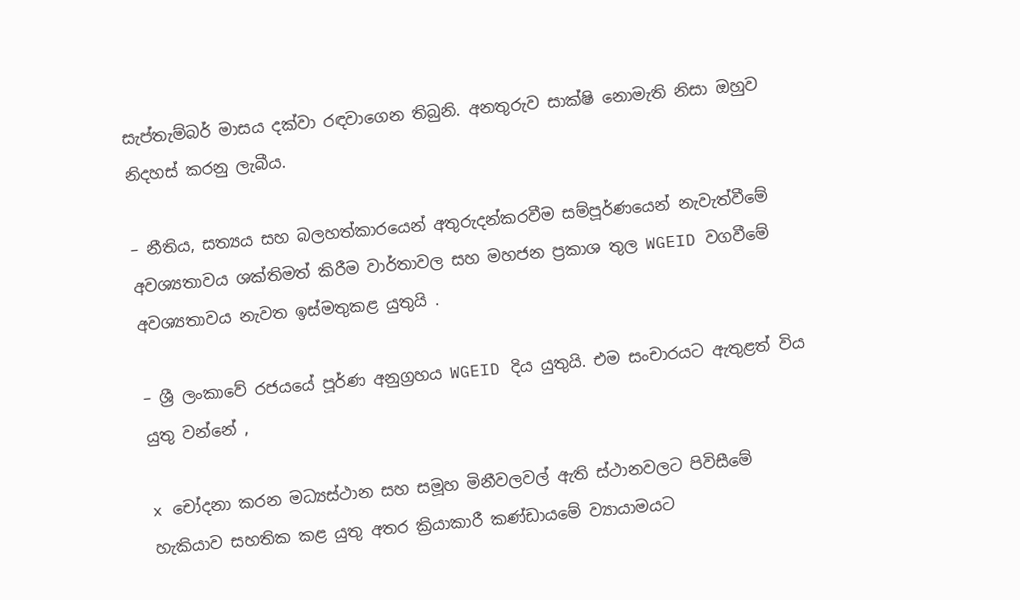සැප්තැම්බර් මාසය දක්වා රඳවාගෙන තිබුනි. අනතුරුව සාක්ෂි නොමැති නිසා ඔහුව නිදහස් කරනු ලැබීය.

– නීතිය, සත්‍යය සහ බලහත්කාරයෙන් අතුරුදන්කරවීම සම්පූර්ණයෙන් නැවැත්වීමේ අවශ්‍යතාවය ශක්තිමත් කිරීම වාර්තාවල සහ මහජන ප්‍රකාශ තුල WGEID වගවීමේ අවශ්‍යතාවය නැවත ඉස්මතුකළ යුතුයි .

– ශ්‍රී ලංකාවේ රජයයේ පූර්ණ අනුග්‍රහය WGEID දිය යුතුයි. එම සංචාරයට ඇතුළත් විය යුතු වන්නේ ,

x චෝදනා කරන මධ්‍යස්ථාන සහ සමූහ මිනීවලවල් ඇති ස්ථානවලට පිවිසීමේ හැකියාව සහතික කළ යුතු අතර ක්‍රියාකාරී කණ්ඩායමේ ව්‍යායාමයට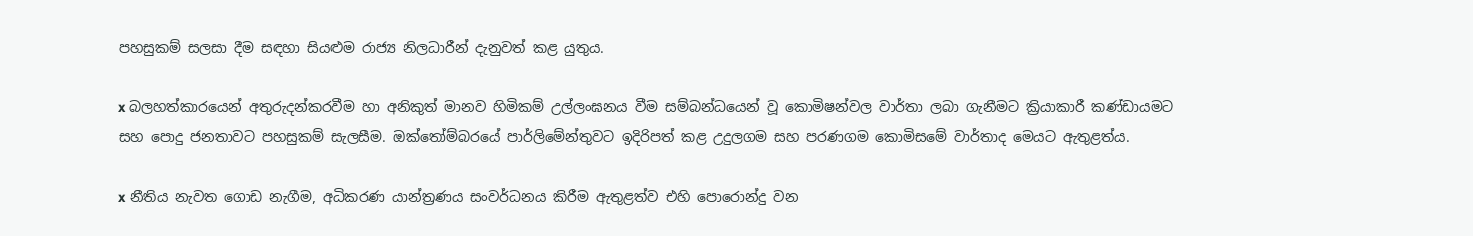පහසුකම් සලසා දීම සඳහා සියළුම රාජ්‍ය නිලධාරීන් දැනුවත් කළ යුතුය.

x බලහත්කාරයෙන් අතුරුදන්කරවීම හා අනිකුත් මානව හිමිකම් උල්ලංඝනය වීම සම්බන්ධයෙන් වූ කොමිෂන්වල වාර්තා ලබා ගැනීමට ක්‍රියාකාරී කණ්ඩායමට සහ පොදු ජනතාවට පහසුකම් සැලසීම. ඔක්තෝම්බරයේ පාර්ලිමේන්තුවට ඉදිරිපත් කළ උදුලගම සහ පරණගම කොමිසමේ වාර්තාද මෙයට ඇතුළත්ය.

x නීතිය නැවත ගොඩ නැගීම, අධිකරණ යාන්ත්‍රණය සංවර්ධනය කිරීම ඇතුළත්ව එහි පොරොන්දු වන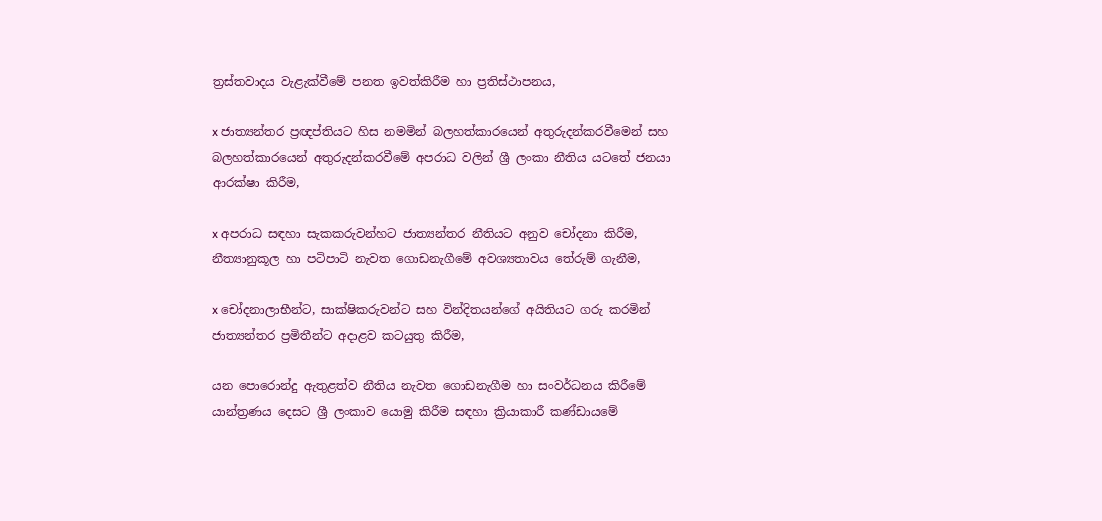ත්‍රස්තවාදය වැළැක්වීමේ පනත ඉවත්කිරීම හා ප්‍රතිස්ථාපනය,

x ජාත්‍යන්තර ප්‍රඥප්තියට හිස නමමින් බලහත්කාරයෙන් අතුරුදන්කරවීමෙන් සහ බලහත්කාරයෙන් අතුරුදන්කරවීමේ අපරාධ වලින් ශ්‍රී ලංකා නීතිය යටතේ ජනයා ආරක්ෂා කිරීම,

x අපරාධ සඳහා සැකකරුවන්හට ජාත්‍යන්තර නීතියට අනුව චෝදනා කිරීම, නීත්‍යානුකූල හා පටිපාටි නැවත ගොඩනැගීමේ අවශ්‍යතාවය තේරුම් ගැනීම,

x චෝදනාලාභීන්ට, සාක්ෂිකරුවන්ට සහ වින්දිතයන්ගේ අයිතියට ගරු කරමින් ජාත්‍යන්තර ප්‍රමිතීන්ට අදාළව කටයුතු කිරීම,

යන පොරොන්දු ඇතුළත්ව නීතිය නැවත ගොඩනැගීම හා සංවර්ධනය කිරීමේ යාන්ත්‍රණය දෙසට ශ්‍රී ලංකාව යොමු කිරීම සඳහා ක්‍රියාකාරී කණ්ඩායමේ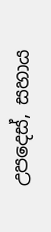උපදෙස්, සහාය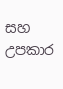සහ උපකාර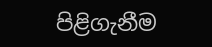පිළිගැනීම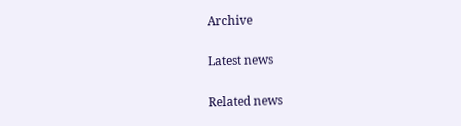Archive

Latest news

Related news